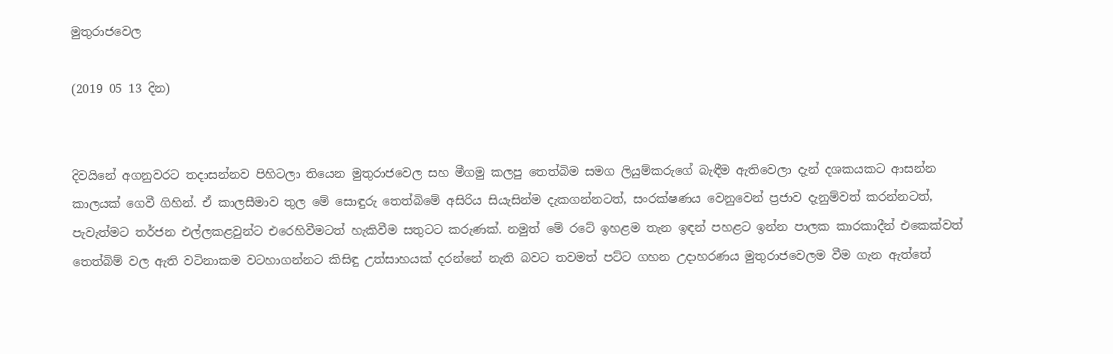මුතුරාජවෙල

(2019 05 13 දින)


දිවයිනේ අගනුවරට තදාසන්නව පිහිටලා තියෙන මුතුරාජවෙල සහ මීගමු කලපු තෙත්බිම සමග ලියුම්කරුගේ බැඳීම ඇතිවෙලා දැන් දශකයකට ආසන්න කාලයක් ගෙවී ගිහින්. ඒ කාලසීමාව තුල මේ සොඳුරු තෙත්බිමේ අසිරිය සියැසින්ම දැකගන්නටත්, සංරක්ෂණය වෙනුවෙන් ප්‍රජාව දැනුම්වත් කරන්නටත්, පැවැත්මට තර්ජන එල්ලකළවුන්ට එරෙහිවීමටත් හැකිවීම සතුටට කරුණක්. නමුත් මේ රටේ ඉහළම තැන ඉඳන් පහළට ඉන්න පාලක කාරකාදීන් එකෙක්වත් තෙත්බිම් වල ඇති වටිනාකම වටහාගන්නට කිසිඳු උත්සාහයක් දරන්නේ නැති බවට තවමත් පට්ට ගහන උදාහරණය මුතුරාජවෙලම වීම ගැන ඇත්තේ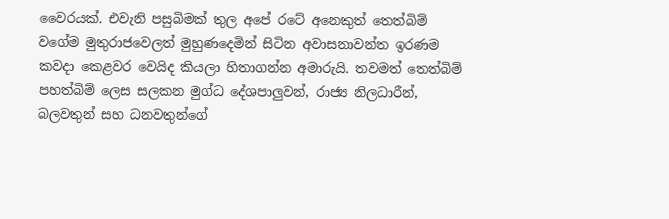වෛරයක්. එවැනි පසුබිමක් තුල අපේ රටේ අනෙකුත් තෙත්බිම් වගේම මුතුරාජවෙලත් මුහුණදෙමින් සිටින අවාසනාවන්ත ඉරණම කවදා කෙළවර වෙයිද කියලා හිතාගන්න අමාරුයි. තවමත් තෙත්බිම් පහත්බිම් ලෙස සලකන මුග්ධ දේශපාලුවන්, රාජ්‍ය නිලධාරීන්, බලවතුන් සහ ධනවතුන්ගේ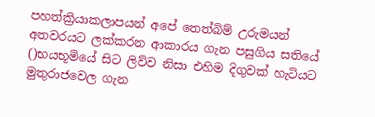පහත්ක්‍රියාකලාපයන් අපේ තෙත්බිම් උරුමයන් අතවරයට ලක්කරන ආකාරය ගැන පසුගිය සතියේ ()භයභූමියේ සිට ලිව්ව නිසා එහිම දිගුවක් හැටියට මුතුරාජවෙල ගැන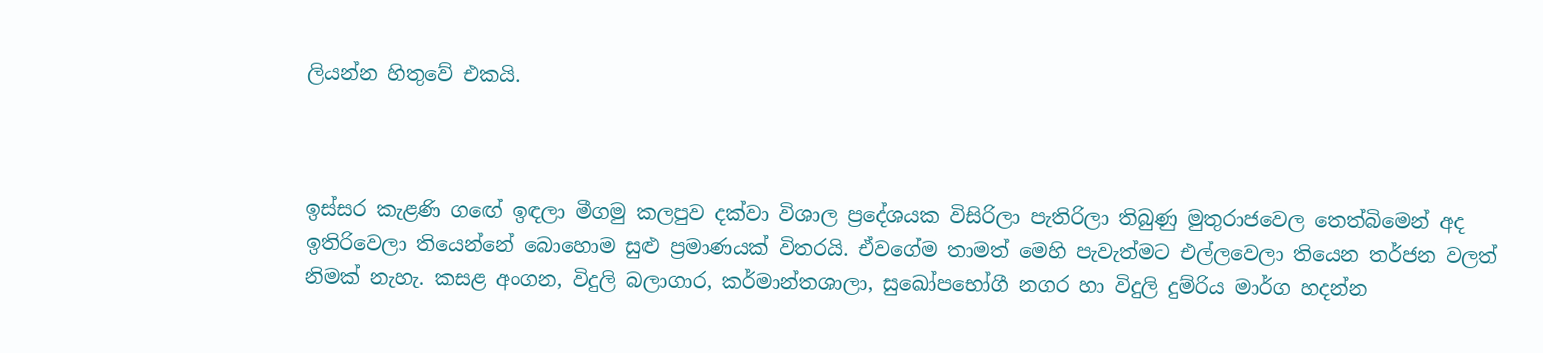ලියන්න හිතුවේ එකයි.



ඉස්සර කැළණි ගඟේ ඉඳලා මීගමු කලපුව දක්වා විශාල ප්‍රදේශයක විසිරිලා පැතිරිලා තිබුණු මුතුරාජවෙල තෙත්බිමෙන් අද ඉතිරිවෙලා තියෙන්නේ බොහොම සුළු ප්‍රමාණයක් විතරයි. ඒවගේම තාමත් මෙහි පැවැත්මට එල්ලවෙලා තියෙන තර්ජන වලත් නිමක් නැහැ. කසළ අංගන, විදුලි බලාගාර, කර්මාන්තශාලා, සුඛෝපභෝගී නගර හා විදුලි දුම්රිය මාර්ග හදන්න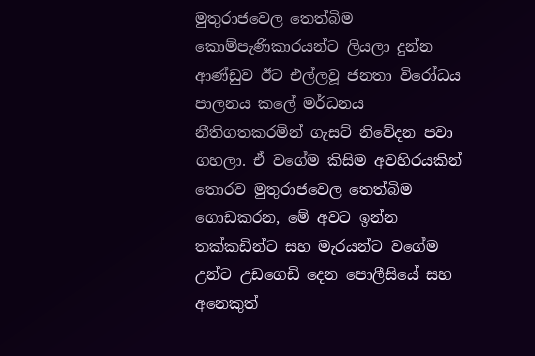මුතුරාජවෙල තෙත්බිම කොම්පැණිකාරයන්ට ලියලා දුන්න ආණ්ඩුව ඊට එල්ලවූ ජනතා විරෝධය පාලනය කලේ මර්ධනය නීතිගතකරමින් ගැසට් නිවේදන පවා ගහලා. ඒ වගේම කිසිම අවහිරයකින් තොරව මුතුරාජවෙල තෙත්බිම ගොඩකරන, මේ අවට ඉන්න තක්කඩින්ට සහ මැරයන්ට වගේම උන්ට උඩගෙඩි දෙන පොලීසියේ සහ අනෙකුත්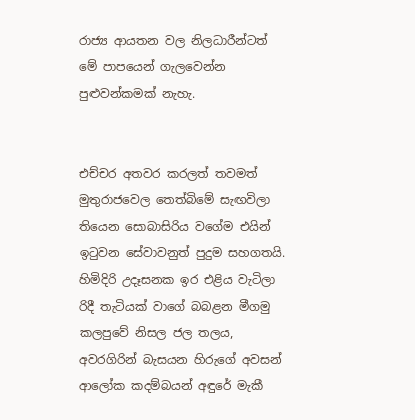රාජ්‍ය ආයතන වල නිලධාරීන්ටත් මේ පාපයෙන් ගැලවෙන්න පුළුවන්කමක් නැහැ.


එච්චර අතවර කරලත් තවමත් මුතුරාජවෙල තෙත්බිමේ සැඟවිලා තියෙන සොබාසිරිය වගේම එයින් ඉටුවන සේවාවනුත් පුදුම සහගතයි. හිමිදිරි උදෑසනක ඉර එළිය වැටිලා රිදී තැටියක් වාගේ බබළන මීගමු කලපුවේ නිසල ජල තලය, අවරගිරින් බැසයන හිරුගේ අවසන් ආලෝක කදම්බයන් අඳුරේ මැකී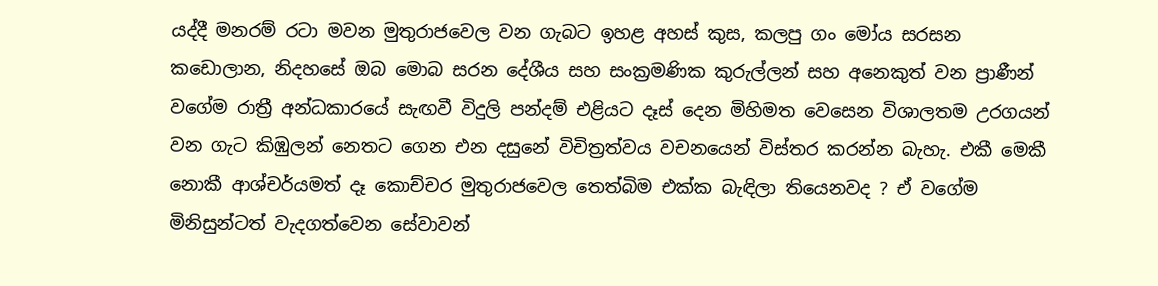යද්දී මනරම් රටා මවන මුතුරාජවෙල වන ගැබට ඉහළ අහස් කුස, කලපු ගං මෝය සරසන කඩොලාන, නිදහසේ ඔබ මොබ සරන දේශීය සහ සංක්‍රමණික කුරුල්ලන් සහ අනෙකුත් වන ප්‍රාණීන් වගේම රාත්‍රී අන්ධකාරයේ සැඟවී විදුලි පන්දම් එළියට දෑස් දෙන මිහිමත වෙසෙන විශාලතම උරගයන් වන ගැට කිඹුලන් නෙතට ගෙන එන දසුනේ විචිත්‍රත්වය වචනයෙන් විස්තර කරන්න බැහැ. එකී මෙකී නොකී ආශ්චර්යමත් දෑ කොච්චර මුතුරාජවෙල තෙත්බිම එක්ක බැඳිලා තියෙනවද ? ඒ වගේම මිනිසුන්ටත් වැදගත්වෙන සේවාවන්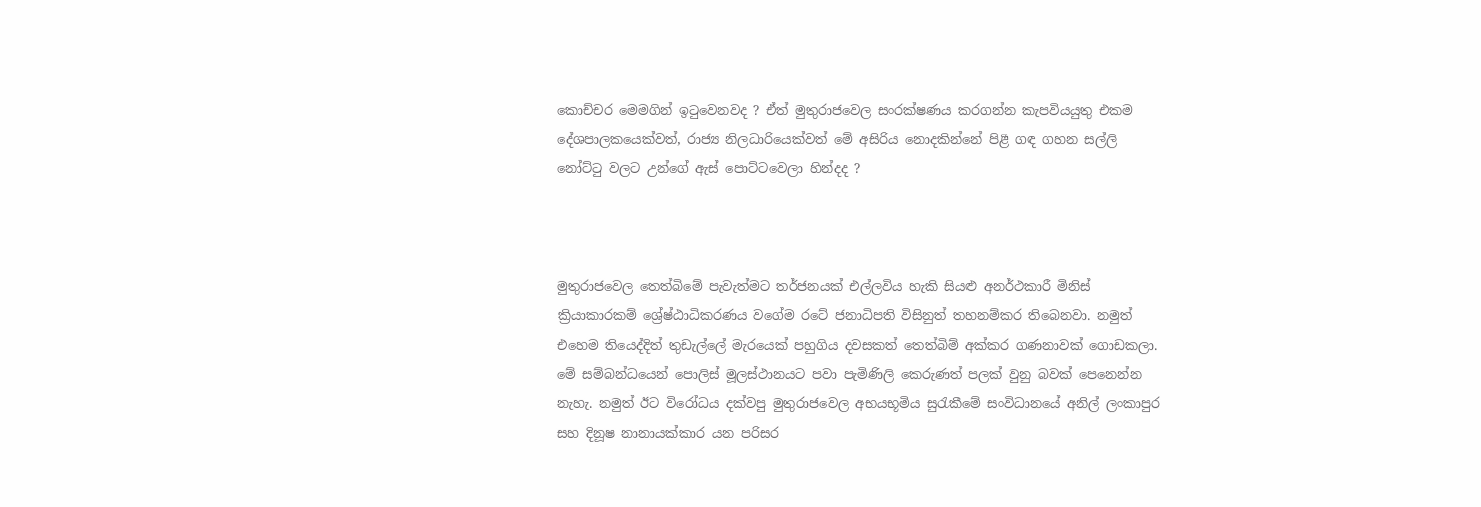කොච්චර මෙමගින් ඉටුවෙනවද ? ඒත් මුතුරාජවෙල සංරක්ෂණය කරගන්න කැපවියයුතු එකම දේශපාලකයෙක්වත්, රාජ්‍ය නිලධාරියෙක්වත් මේ අසිරිය නොදකින්නේ පිළී ගඳ ගහන සල්ලි නෝට්ටු වලට උන්ගේ ඇස් පොට්ටවෙලා හින්දද ?



මුතුරාජවෙල තෙත්බිමේ පැවැත්මට තර්ජනයක් එල්ලවිය හැකි සියළු අනර්ථකාරී මිනිස් ක්‍රියාකාරකම් ශ්‍රේෂ්ඨාධිකරණය වගේම රටේ ජනාධිපති විසිනුත් තහනම්කර තිබෙනවා. නමුත් එහෙම තියෙද්දිත් තුඩැල්ලේ මැරයෙක් පහුගිය දවසකත් තෙත්බිම් අක්කර ගණනාවක් ගොඩකලා. මේ සම්බන්ධයෙන් පොලිස් මූලස්ථානයට පවා පැමිණිලි කෙරුණත් පලක් වුනු බවක් පෙනෙන්න නැහැ. නමුත් ඊට විරෝධය දක්වපු මුතුරාජවෙල අභයභූමිය සුරැකීමේ සංවිධානයේ අනිල් ලංකාපුර සහ දිනූෂ නානායක්කාර යන පරිසර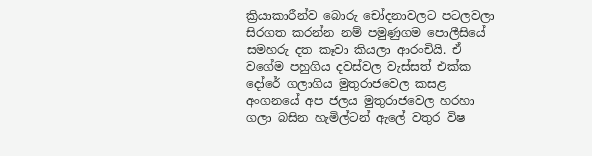ක්‍රියාකාරීන්ව බොරු චෝදනාවලට පටලවලා සිරගත කරන්න නම් පමුණුගම පොලීසියේ සමහරු දත කෑවා කියලා ආරංචියි. ඒ වගේම පහුගිය දවස්වල වැස්සත් එක්ක දෝරේ ගලාගිය මුතුරාජවෙල කසළ අංගනයේ අප ජලය මුතුරාජවෙල හරහා ගලා බසින හැමිල්ටන් ඇලේ වතුර විෂ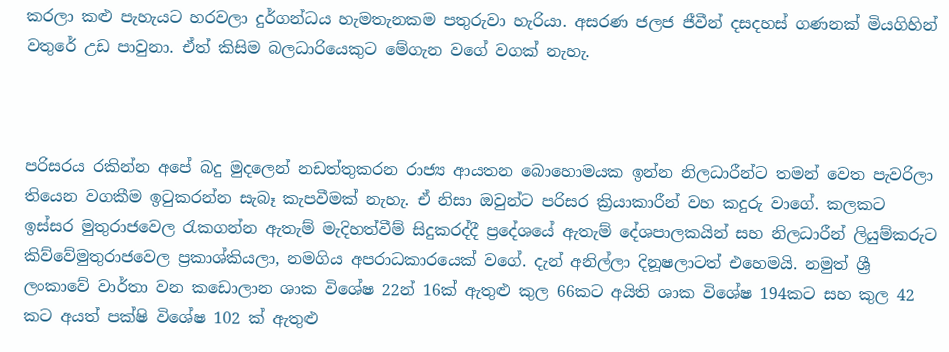කරලා කළු පැහැයට හරවලා දුර්ගන්ධය හැමතැනකම පතුරුවා හැරියා. අසරණ ජලජ ජීවීන් දසදහස් ගණනක් මියගිහින් වතුරේ උඩ පාවුනා. ඒත් කිසිම බලධාරියෙකුට මේගැන වගේ වගක් නැහැ.



පරිසරය රකින්න අපේ බදු මුදලෙන් නඩත්තුකරන රාජ්‍ය ආයතන බොහොමයක ඉන්න නිලධාරීන්ට තමන් වෙත පැවරිලා තියෙන වගකීම ඉටුකරන්න සැබෑ කැපවීමක් නැහැ. ඒ නිසා ඔවුන්ට පරිසර ක්‍රියාකාරීන් වහ කදුරු වාගේ. කලකට ඉස්සර මුතුරාජවෙල රැකගන්න ඇතැම් මැදිහත්වීම් සිදුකරද්දී ප්‍රදේශයේ ඇතැම් දේශපාලකයින් සහ නිලධාරීන් ලියුම්කරුට කිව්වේමුතුරාජවෙල ප්‍රකාශ්කියලා, නමගිය අපරාධකාරයෙක් වගේ. දැන් අනිල්ලා දිනූෂලාටත් එහෙමයි. නමුත් ශ්‍රී ලංකාවේ වාර්තා වන කඩොලාන ශාක විශේෂ 22න් 16ක් ඇතුළු කුල 66කට අයිති ශාක විශේෂ 194කට සහ කුල 42 කට අයත් පක්‌ෂි විශේෂ 102 ක්‌ ඇතුළු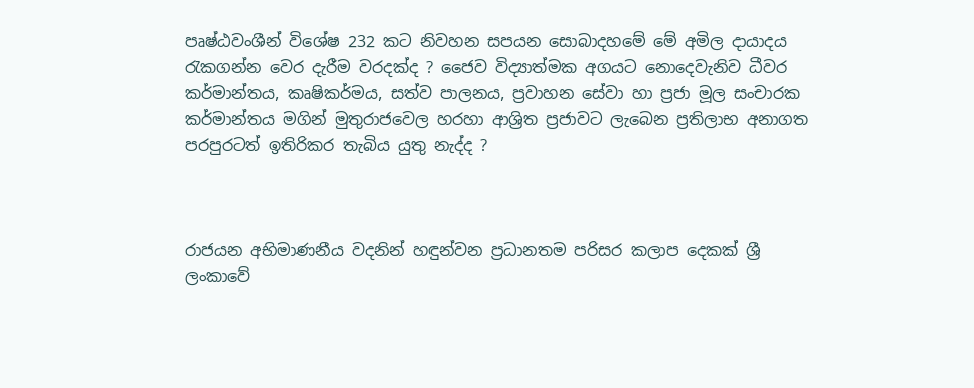පෘෂ්ඨවංශීන් විශේෂ 232 කට නිවහන සපයන සොබාදහමේ මේ අමිල දායාදය රැකගන්න වෙර දැරීම වරදක්ද ? ජෛව විද්‍යාත්මක අගයට නොදෙවැනිව ධීවර කර්මාන්තය, කෘෂිකර්මය, සත්ව පාලනය, ප්‍රවාහන සේවා හා ප්‍රජා මූල සංචාරක කර්මාන්තය මගින් මුතුරාජවෙල හරහා ආශ්‍රිත ප්‍රජාවට ලැබෙන ප්‍රතිලාභ අනාගත පරපුරටත් ඉතිරිකර තැබිය යුතු නැද්ද ?



රාජයන අභිමාණනීය වදනින් හඳුන්වන ප්‍රධානතම පරිසර කලාප දෙකක්‌ ශ්‍රී ලංකාවේ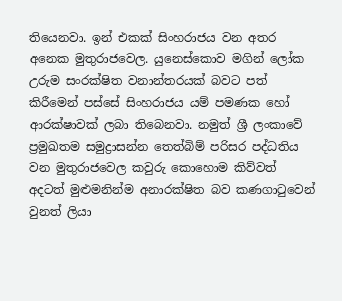තියෙනවා. ඉන් එකක්‌ සිංහරාජය වන අතර අනෙක මුතුරාජවෙල. යුනෙස්‌කොව මගින් ලෝක උරුම සංරක්‌ෂිත වනාන්තරයක්‌ බවට පත් කිරීමෙන් පස්සේ සිංහරාජය යම් පමණක හෝ ආරක්‌ෂාවක්‌ ලබා තිබෙනවා. නමුත් ශ්‍රී ලංකාවේ ප්‍රමුඛතම සමුද්‍රාසන්න තෙත්බිම් පරිසර පද්ධතිය වන මුතුරාජවෙල කවුරු කොහොම කිව්වත් අදටත් මුළුමනින්ම අනාරක්‌ෂිත බව කණගාටුවෙන් වුනත් ලියා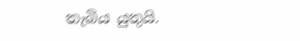තැබිය යුතුයි.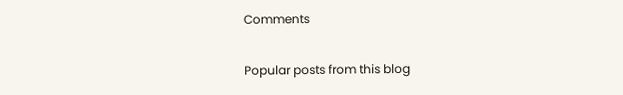Comments

Popular posts from this blog